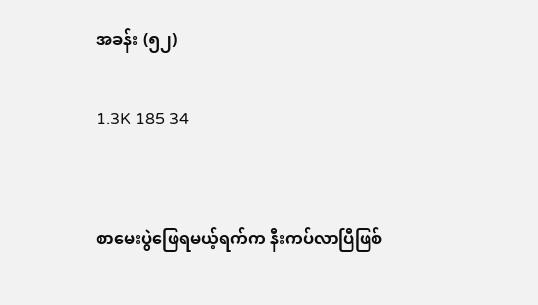အခန်း (၅၂)

1.3K 185 34


စာမေးပွဲဖြေရမယ့်ရက်က နီးကပ်လာပြီဖြစ်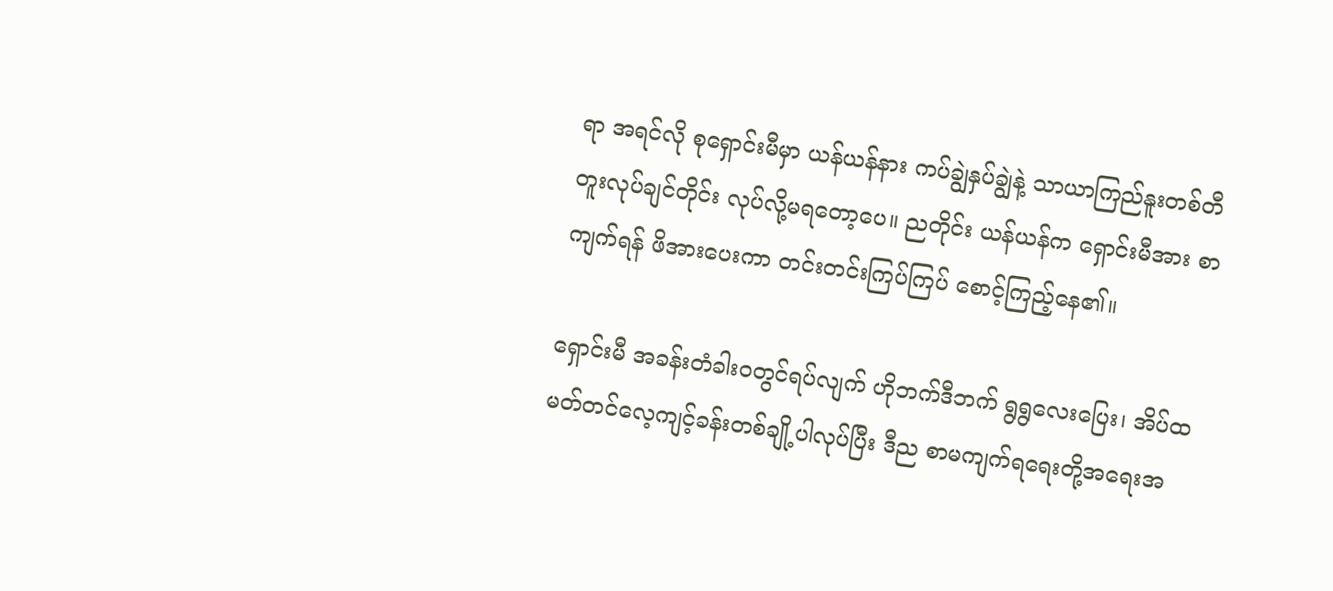ရာ အရင်လို စုရှောင်းမီမှာ ယန်ယန်နား ကပ်ချွဲနှပ်ချွဲနဲ့ သာယာကြည်နူးတစ်တီတူးလုပ်ချင်တိုင်း လုပ်လို့မရတော့ပေ။ ညတိုင်း ယန်ယန်က ရှောင်းမီအား စာကျက်ရန် ဖိအားပေးကာ တင်းတင်းကြပ်ကြပ် စောင့်ကြည့်နေ၏။

ရှောင်းမီ အခန်းတံခါးဝတွင်ရပ်လျက် ဟိုဘက်ဒီဘက် ရွရွလေးပြေး၊ အိပ်ထမတ်တင်လေ့ကျင့်ခန်းတစ်ချို့ပါလုပ်ပြီး ဒီည စာမကျက်ရရေးတို့အရေးအ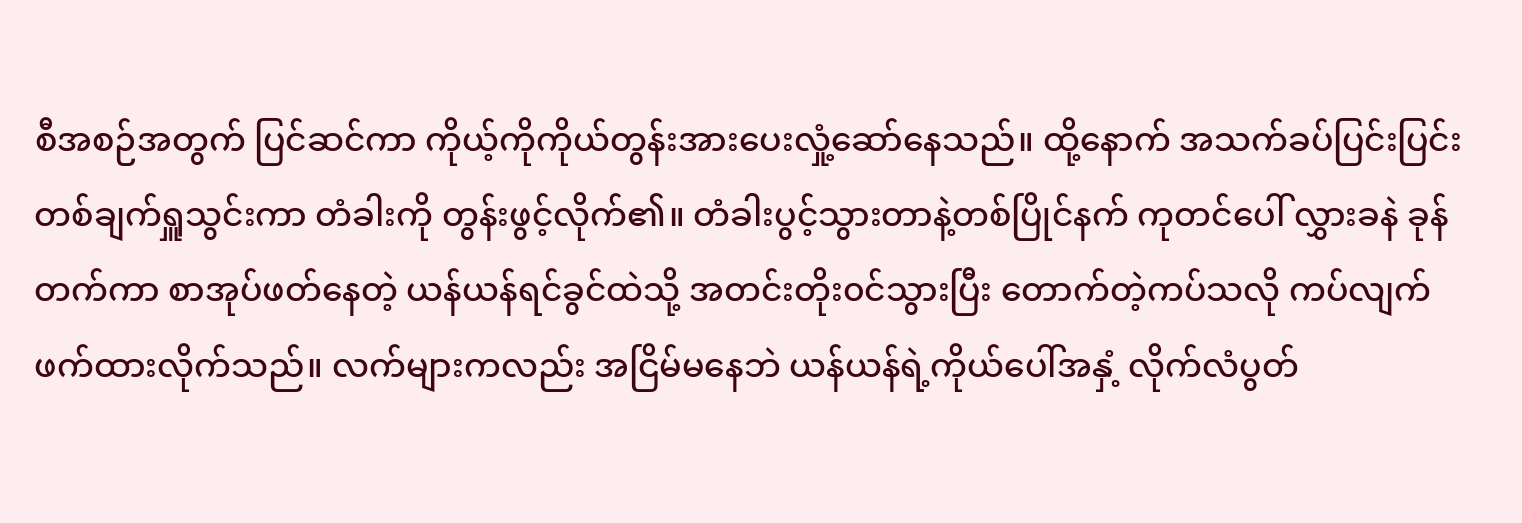စီအစဉ်အတွက် ပြင်ဆင်ကာ ကိုယ့်ကိုကိုယ်တွန်းအားပေးလှုံ့ဆော်နေသည်။ ထို့နောက် အသက်ခပ်ပြင်းပြင်းတစ်ချက်ရှူသွင်းကာ တံခါးကို တွန်းဖွင့်လိုက်၏။ တံခါးပွင့်သွားတာနဲ့တစ်ပြိုင်နက် ကုတင်ပေါ် လွှားခနဲ ခုန်တက်ကာ စာအုပ်ဖတ်နေတဲ့ ယန်ယန်ရင်ခွင်ထဲသို့ အတင်းတိုး၀င်သွားပြီး တောက်တဲ့ကပ်သလို ကပ်လျက် ဖက်ထားလိုက်သည်။ လက်များကလည်း အငြိမ်မနေဘဲ ယန်ယန်ရဲ့ကိုယ်ပေါ်အနှံ့ လိုက်လံပွတ်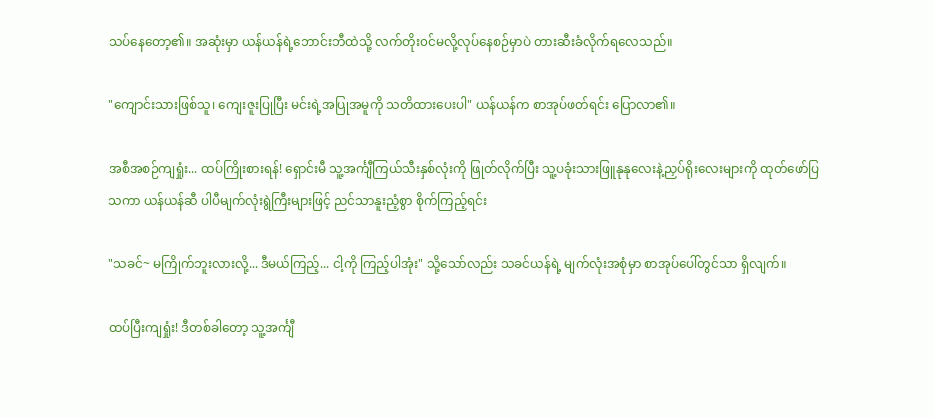သပ်နေတော့၏။ အဆုံးမှာ ယန်ယန်ရဲ့ဘောင်းဘီထဲသို့ လက်တိုး၀င်မလို့လုပ်နေစဉ်မှာပဲ တား‌ဆီးခံလိုက်ရလေသည်။

"ကျောင်းသားဖြစ်သူ၊ ကျေးဇူးပြုပြီး မင်းရဲ့အပြုအမူကို သတိထားပေးပါ" ယန်ယန်က စာအုပ်ဖတ်ရင်း ပြောလာ၏။

အစီအစဉ်ကျရှုံး... ထပ်ကြိုးစားရန်! ရှောင်းမီ သူ့အင်္ကျီကြယ်သီးနှစ်လုံးကို ဖြုတ်လိုက်ပြီး သူ့ပခုံးသားဖြူနုနုလေးနဲ့ညှပ်ရိုးလေးများကို ထုတ်ဖော်ပြသကာ ယန်ယန်ဆီ ပါပီမျက်လုံးရွဲကြီးများဖြင့် ညင်သာနူးညံ့စွာ စိုက်ကြည့်ရင်း

"သခင်~ မကြိုက်ဘူးလားလို့... ဒီမယ်ကြည့်... ငါ့ကို ကြည့်ပါအုံး" သို့သော်လည်း သခင်ယန်ရဲ့ မျက်လုံးအစုံမှာ စာအုပ်ပေါ်တွင်သာ ရှိလျက်။

ထပ်ပြီးကျရှုံး! ဒီတစ်ခါတော့ သူ့အင်္ကျီ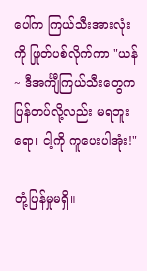ပေါ်က ကြယ်သီးအားလုံးကို ဖြုတ်ပစ်လိုက်ကာ "ယန်~ ဒီအင်္ကျီကြယ်သီးတွေက ပြန်တပ်လို့လည်း မရဘူးရော၊ ငါ့ကို ကူပေးပါအုံး!"

တုံ့ပြန်မှုမရှိ။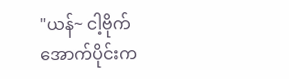"ယန်~ ငါ့ဗိုက်အောက်ပိုင်းက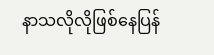နာသလိုလိုဖြစ်နေပြန်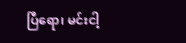ပြီရော၊ မင်းငါ့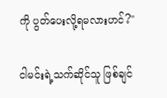ကို ပွတ်ပေးလို့ရမလားဟင်?"

ငါမင်းရဲ့သက်ဆိုင်သူ ဖြစ်ချင်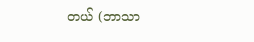တယ် (ဘာသာ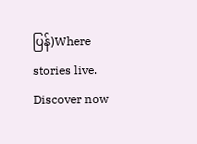ပြန်)Where stories live. Discover now